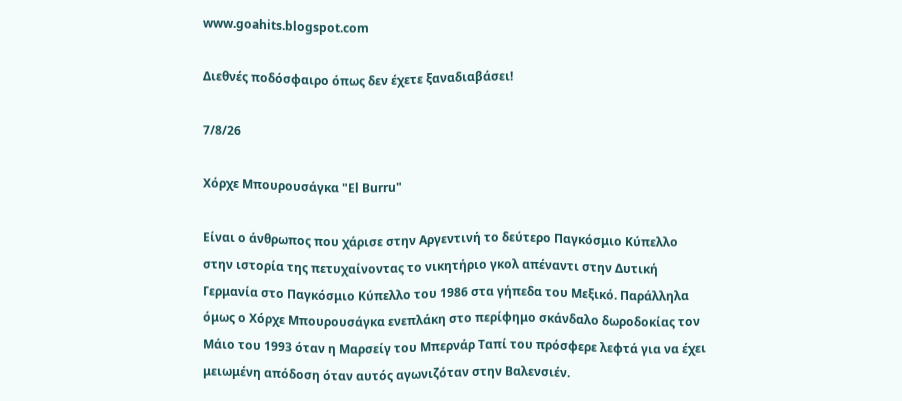www.goahits.blogspot.com

Διεθνές ποδόσφαιρο όπως δεν έχετε ξαναδιαβάσει!

7/8/26

Χόρχε Μπουρουσάγκα "El Burru"

Είναι ο άνθρωπος που χάρισε στην Αργεντινή το δεύτερο Παγκόσμιο Κύπελλο στην ιστορία της πετυχαίνοντας το νικητήριο γκολ απέναντι στην Δυτική Γερμανία στο Παγκόσμιο Κύπελλο του 1986 στα γήπεδα του Μεξικό. Παράλληλα όμως ο Χόρχε Μπουρουσάγκα ενεπλάκη στο περίφημο σκάνδαλο δωροδοκίας τον Μάιο του 1993 όταν η Μαρσείγ του Μπερνάρ Ταπί του πρόσφερε λεφτά για να έχει μειωμένη απόδοση όταν αυτός αγωνιζόταν στην Βαλενσιέν.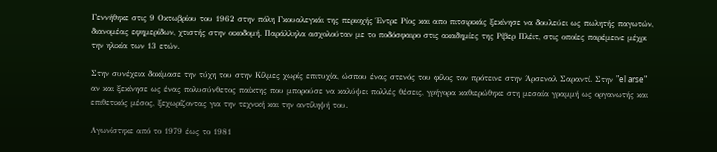Γεννήθηκε στις 9 Οκτωβρίου του 1962 στην πόλη Γκουαλεγκάι της περιοχής Έντρε Ρίος και απο πιτσιρικάς ξεκίνησε να δουλεύει ως πωλητής παγωτών, διανομέας εφημερίδων, χτιστής στην οικοδομή. Παράλληλα ασχολούταν με το ποδόσφαιρο στις ακαδημίες της Ρίβερ Πλέιτ, στις οποίες παρέμεινε μέχρι την ηλικία των 13 ετών.

Στην συνέχεια δοκίμασε την τύχη του στην Κίλμες χωρίς επιτυχία, ώσπου ένας στενός του φίλος τον πρότεινε στην Άρσεναλ Σαραντί. Στην "el arse" αν και ξεκίνησε ως ένας πολυσύνθετος παίκτης που μπορούσε να καλύψει πολλές θέσεις, γρήγορα καθιερώθηκε στη μεσαία γραμμή ως οργανωτής και επιθετικός μέσος, ξεχωρίζοντας για την τεχνική και την αντίληψή του.

Αγωνίστηκε από το 1979 έως το 1981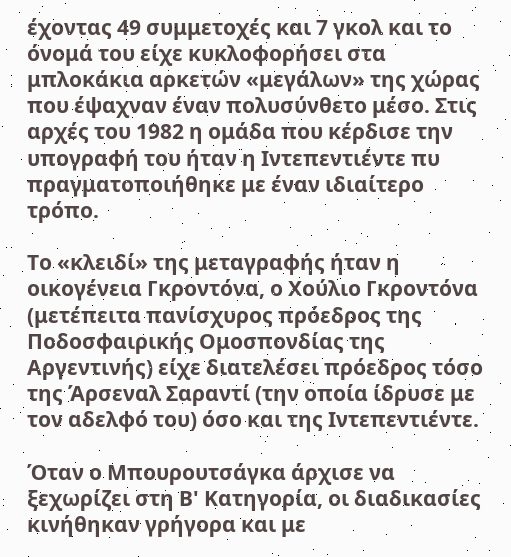έχοντας 49 συμμετοχές και 7 γκολ και το όνομά του είχε κυκλοφορήσει στα μπλοκάκια αρκετών «μεγάλων» της χώρας που έψαχναν έναν πολυσύνθετο μέσο. Στις αρχές του 1982 η ομάδα που κέρδισε την υπογραφή του ήταν η Ιντεπεντιέντε πυ πραγματοποιήθηκε με έναν ιδιαίτερο τρόπο.

Το «κλειδί» της μεταγραφής ήταν η οικογένεια Γκροντόνα, ο Χούλιο Γκροντόνα (μετέπειτα πανίσχυρος πρόεδρος της Ποδοσφαιρικής Ομοσπονδίας της Αργεντινής) είχε διατελέσει πρόεδρος τόσο της Άρσεναλ Σαραντί (την οποία ίδρυσε με τον αδελφό του) όσο και της Ιντεπεντιέντε.

Όταν ο Μπουρουτσάγκα άρχισε να ξεχωρίζει στη Β' Κατηγορία, οι διαδικασίες κινήθηκαν γρήγορα και με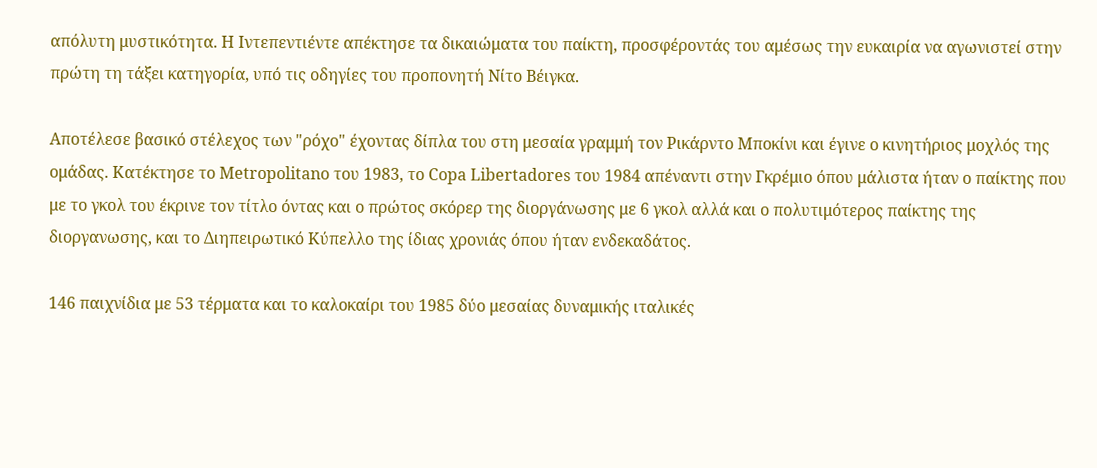απόλυτη μυστικότητα. Η Ιντεπεντιέντε απέκτησε τα δικαιώματα του παίκτη, προσφέροντάς του αμέσως την ευκαιρία να αγωνιστεί στην πρώτη τη τάξει κατηγορία, υπό τις οδηγίες του προπονητή Νίτο Βέιγκα.

Αποτέλεσε βασικό στέλεχος των "ρόχο" έχοντας δίπλα του στη μεσαία γραμμή τον Ρικάρντο Μποκίνι και έγινε ο κινητήριος μοχλός της ομάδας. Κατέκτησε το Metropolitano του 1983, το Copa Libertadores του 1984 απέναντι στην Γκρέμιο όπου μάλιστα ήταν ο παίκτης που με το γκολ του έκρινε τον τίτλο όντας και ο πρώτος σκόρερ της διοργάνωσης με 6 γκολ αλλά και ο πολυτιμότερος παίκτης της διοργανωσης, και το Διηπειρωτικό Κύπελλο της ίδιας χρονιάς όπου ήταν ενδεκαδάτος.

146 παιχνίδια με 53 τέρματα και το καλοκαίρι του 1985 δύο μεσαίας δυναμικής ιταλικές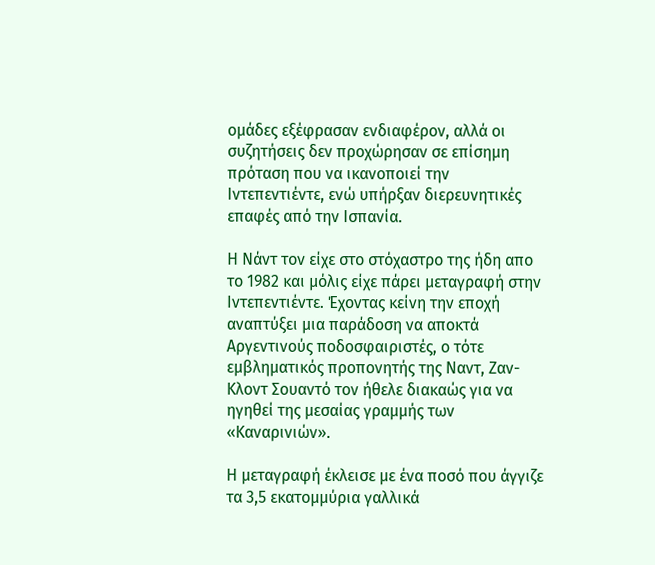ομάδες εξέφρασαν ενδιαφέρον, αλλά οι συζητήσεις δεν προχώρησαν σε επίσημη πρόταση που να ικανοποιεί την Ιντεπεντιέντε, ενώ υπήρξαν διερευνητικές επαφές από την Ισπανία.

Η Νάντ τον είχε στο στόχαστρο της ήδη απο το 1982 και μόλις είχε πάρει μεταγραφή στην Ιντεπεντιέντε. Έχοντας κείνη την εποχή αναπτύξει μια παράδοση να αποκτά Αργεντινούς ποδοσφαιριστές, ο τότε εμβληματικός προπονητής της Ναντ, Ζαν-Κλοντ Σουαντό τον ήθελε διακαώς για να ηγηθεί της μεσαίας γραμμής των «Καναρινιών».

Η μεταγραφή έκλεισε με ένα ποσό που άγγιζε τα 3,5 εκατομμύρια γαλλικά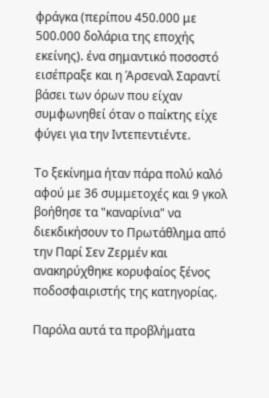φράγκα (περίπου 450.000 με 500.000 δολάρια της εποχής εκείνης). ένα σημαντικό ποσοστό εισέπραξε και η Άρσεναλ Σαραντί βάσει των όρων που είχαν συμφωνηθεί όταν ο παίκτης είχε φύγει για την Ιντεπεντιέντε.

Το ξεκίνημα ήταν πάρα πολύ καλό αφού με 36 συμμετοχές και 9 γκολ βοήθησε τα "καναρίνια" να διεκδικήσουν το Πρωτάθλημα από την Παρί Σεν Ζερμέν και ανακηρύχθηκε κορυφαίος ξένος ποδοσφαιριστής της κατηγορίας.

Παρόλα αυτά τα προβλήματα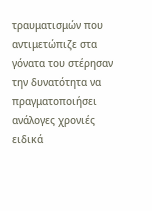τραυματισμών που αντιμετώπιζε στα γόνατα του στέρησαν την δυνατότητα να πραγματοποιήσει ανάλογες χρονιές ειδικά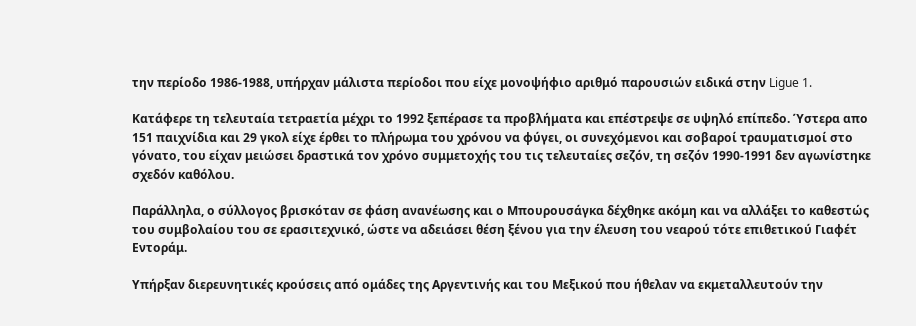την περίοδο 1986-1988, υπήρχαν μάλιστα περίοδοι που είχε μονοψήφιο αριθμό παρουσιών ειδικά στην Ligue 1.

Κατάφερε τη τελευταία τετραετία μέχρι το 1992 ξεπέρασε τα προβλήματα και επέστρεψε σε υψηλό επίπεδο. Ύστερα απο 151 παιχνίδια και 29 γκολ είχε έρθει το πλήρωμα του χρόνου να φύγει, οι συνεχόμενοι και σοβαροί τραυματισμοί στο γόνατο, του είχαν μειώσει δραστικά τον χρόνο συμμετοχής του τις τελευταίες σεζόν, τη σεζόν 1990-1991 δεν αγωνίστηκε σχεδόν καθόλου.

Παράλληλα, ο σύλλογος βρισκόταν σε φάση ανανέωσης και ο Μπουρουσάγκα δέχθηκε ακόμη και να αλλάξει το καθεστώς του συμβολαίου του σε ερασιτεχνικό, ώστε να αδειάσει θέση ξένου για την έλευση του νεαρού τότε επιθετικού Γιαφέτ Εντοράμ.

Υπήρξαν διερευνητικές κρούσεις από ομάδες της Αργεντινής και του Μεξικού που ήθελαν να εκμεταλλευτούν την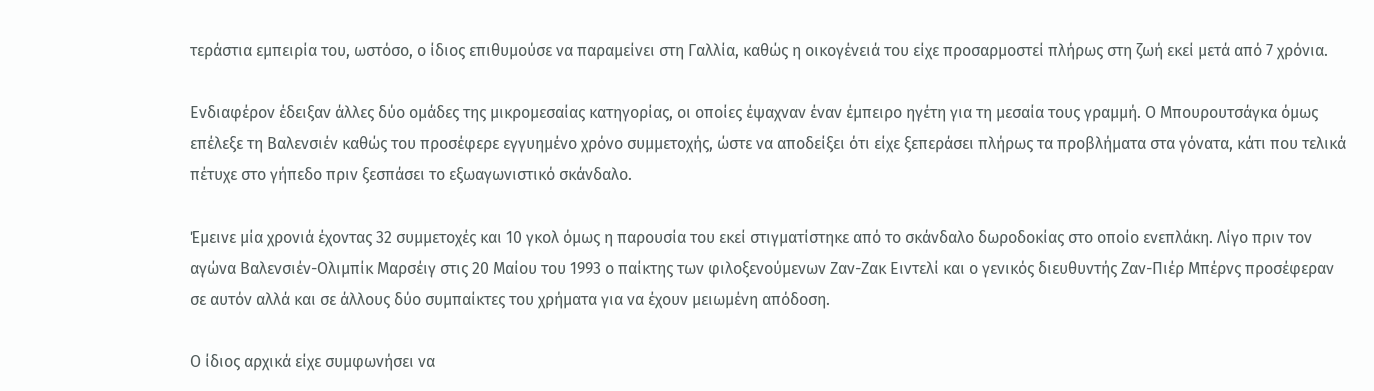τεράστια εμπειρία του, ωστόσο, ο ίδιος επιθυμούσε να παραμείνει στη Γαλλία, καθώς η οικογένειά του είχε προσαρμοστεί πλήρως στη ζωή εκεί μετά από 7 χρόνια.

Ενδιαφέρον έδειξαν άλλες δύο ομάδες της μικρομεσαίας κατηγορίας, οι οποίες έψαχναν έναν έμπειρο ηγέτη για τη μεσαία τους γραμμή. Ο Μπουρουτσάγκα όμως επέλεξε τη Βαλενσιέν καθώς του προσέφερε εγγυημένο χρόνο συμμετοχής, ώστε να αποδείξει ότι είχε ξεπεράσει πλήρως τα προβλήματα στα γόνατα, κάτι που τελικά πέτυχε στο γήπεδο πριν ξεσπάσει το εξωαγωνιστικό σκάνδαλο.

Έμεινε μία χρονιά έχοντας 32 συμμετοχές και 10 γκολ όμως η παρουσία του εκεί στιγματίστηκε από το σκάνδαλο δωροδοκίας στο οποίο ενεπλάκη. Λίγο πριν τον αγώνα Βαλενσιέν-Ολιμπίκ Μαρσέιγ στις 20 Μαίου του 1993 ο παίκτης των φιλοξενούμενων Ζαν-Ζακ Ειντελί και ο γενικός διευθυντής Ζαν-Πιέρ Μπέρνς προσέφεραν σε αυτόν αλλά και σε άλλους δύο συμπαίκτες του χρήματα για να έχουν μειωμένη απόδοση.

Ο ίδιος αρχικά είχε συμφωνήσει να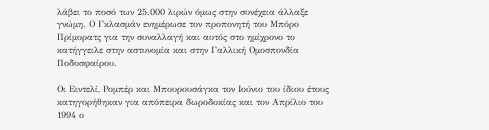λάβει το ποσό των 25.000 λιρών όμως στην συνέχεια άλλαξε γνώμη. Ο Γκλασμάν ενημέρωσε τον προπονητή του Μπόρο Πρίμορατς για την συναλλαγή και αυτός στο ημίχρονο το κατήγγειλε στην αστυνομία και στην Γαλλική Ομοσπονδία Ποδοσφαίρου.

Οι Ειντελί, Ρομπέρ και Μπουρουσάγκα τον Ιούνιο του ίδιου έτους κατηγορήθηκαν για απόπειρα δωροδοκίας και τον Απρίλιο του 1994 ο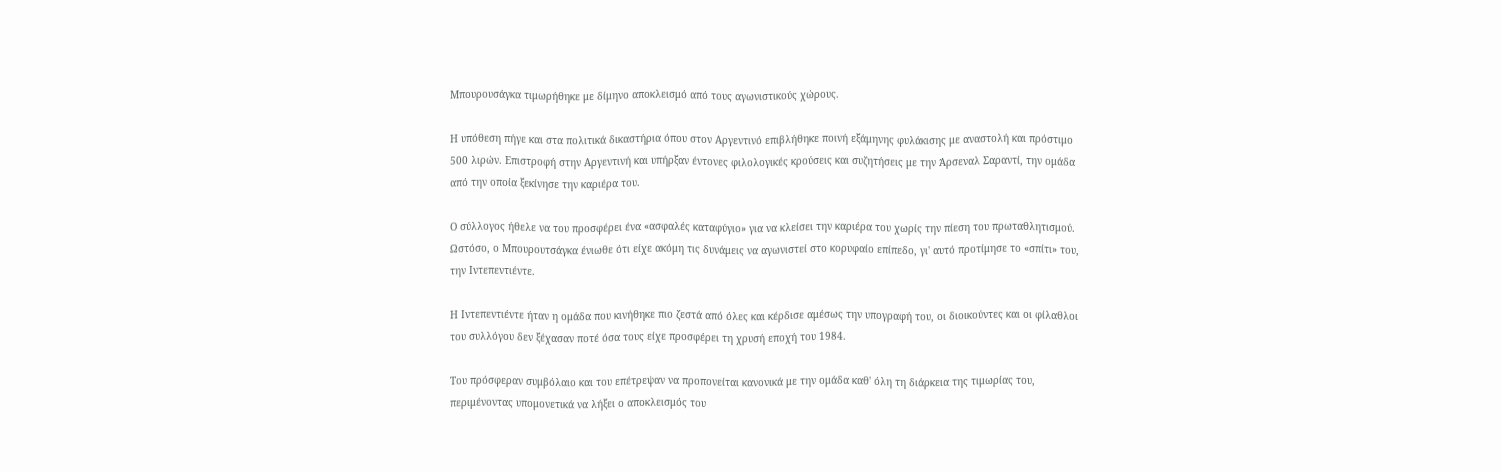Μπουρουσάγκα τιμωρήθηκε με δίμηνο αποκλεισμό από τους αγωνιστικούς χώρους.

Η υπόθεση πήγε και στα πολιτικά δικαστήρια όπου στον Αργεντινό επιβλήθηκε ποινή εξάμηνης φυλάκισης με αναστολή και πρόστιμο 500 λιρών. Επιστροφή στην Αργεντινή και υπήρξαν έντονες φιλολογικές κρούσεις και συζητήσεις με την Άρσεναλ Σαραντί, την ομάδα από την οποία ξεκίνησε την καριέρα του.

Ο σύλλογος ήθελε να του προσφέρει ένα «ασφαλές καταφύγιο» για να κλείσει την καριέρα του χωρίς την πίεση του πρωταθλητισμού. Ωστόσο, ο Μπουρουτσάγκα ένιωθε ότι είχε ακόμη τις δυνάμεις να αγωνιστεί στο κορυφαίο επίπεδο, γι' αυτό προτίμησε το «σπίτι» του, την Ιντεπεντιέντε.

Η Ιντεπεντιέντε ήταν η ομάδα που κινήθηκε πιο ζεστά από όλες και κέρδισε αμέσως την υπογραφή του, οι διοικούντες και οι φίλαθλοι του συλλόγου δεν ξέχασαν ποτέ όσα τους είχε προσφέρει τη χρυσή εποχή του 1984.

Του πρόσφεραν συμβόλαιο και του επέτρεψαν να προπονείται κανονικά με την ομάδα καθ' όλη τη διάρκεια της τιμωρίας του, περιμένοντας υπομονετικά να λήξει ο αποκλεισμός του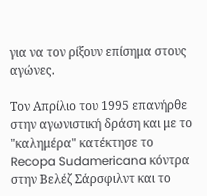για να τον ρίξουν επίσημα στους αγώνες.

Τον Απρίλιο του 1995 επανήρθε στην αγωνιστική δράση και με το "καλημέρα" κατέκτησε το Recopa Sudamericana κόντρα στην Βελέζ Σάρσφιλντ και το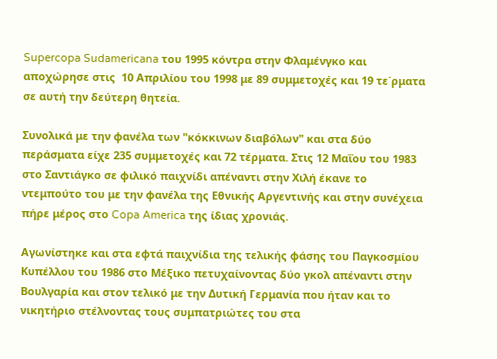Supercopa Sudamericana του 1995 κόντρα στην Φλαμένγκο και αποχώρησε στις  10 Απριλίου του 1998 με 89 συμμετοχές και 19 τε΄ρματα σε αυτή την δεύτερη θητεία.

Συνολικά με την φανέλα των "κόκκινων διαβόλων" και στα δύο περάσματα είχε 235 συμμετοχές και 72 τέρματα. Στις 12 Μαΐου του 1983 στο Σαντιάγκο σε φιλικό παιχνίδι απέναντι στην Χιλή έκανε το ντεμπούτο του με την φανέλα της Εθνικής Αργεντινής και στην συνέχεια πήρε μέρος στο Copa America της ίδιας χρονιάς.

Αγωνίστηκε και στα εφτά παιχνίδια της τελικής φάσης του Παγκοσμίου Κυπέλλου του 1986 στο Μέξικο πετυχαίνοντας δύο γκολ απέναντι στην Βουλγαρία και στον τελικό με την Δυτική Γερμανία που ήταν και το νικητήριο στέλνοντας τους συμπατριώτες του στα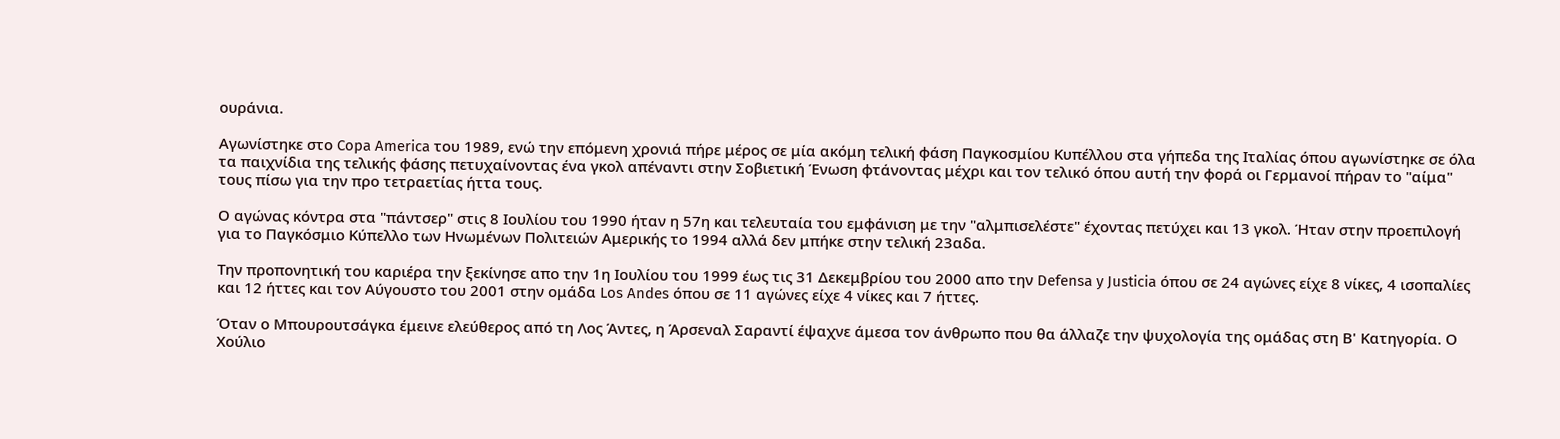ουράνια.

Αγωνίστηκε στο Copa America του 1989, ενώ την επόμενη χρονιά πήρε μέρος σε μία ακόμη τελική φάση Παγκοσμίου Κυπέλλου στα γήπεδα της Ιταλίας όπου αγωνίστηκε σε όλα τα παιχνίδια της τελικής φάσης πετυχαίνοντας ένα γκολ απέναντι στην Σοβιετική Ένωση φτάνοντας μέχρι και τον τελικό όπου αυτή την φορά οι Γερμανοί πήραν το "αίμα" τους πίσω για την προ τετραετίας ήττα τους.

Ο αγώνας κόντρα στα "πάντσερ" στις 8 Ιουλίου του 1990 ήταν η 57η και τελευταία του εμφάνιση με την "αλμπισελέστε" έχοντας πετύχει και 13 γκολ. Ήταν στην προεπιλογή για το Παγκόσμιο Κύπελλο των Ηνωμένων Πολιτειών Αμερικής το 1994 αλλά δεν μπήκε στην τελική 23αδα.

Την προπονητική του καριέρα την ξεκίνησε απο την 1η Ιουλίου του 1999 έως τις 31 Δεκεμβρίου του 2000 απο την Defensa y Justicia όπου σε 24 αγώνες είχε 8 νίκες, 4 ισοπαλίες και 12 ήττες και τον Αύγουστο του 2001 στην ομάδα Los Andes όπου σε 11 αγώνες είχε 4 νίκες και 7 ήττες.

Όταν ο Μπουρουτσάγκα έμεινε ελεύθερος από τη Λος Άντες, η Άρσεναλ Σαραντί έψαχνε άμεσα τον άνθρωπο που θα άλλαζε την ψυχολογία της ομάδας στη Β' Κατηγορία. Ο Χούλιο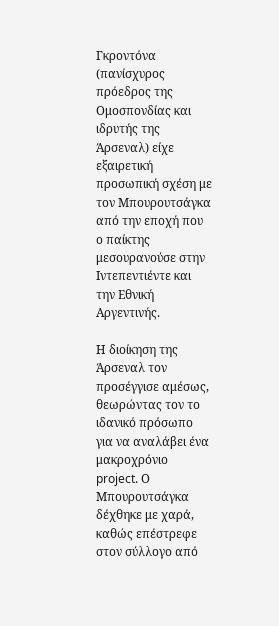Γκροντόνα (πανίσχυρος πρόεδρος της Ομοσπονδίας και ιδρυτής της Άρσεναλ) είχε εξαιρετική προσωπική σχέση με τον Μπουρουτσάγκα από την εποχή που ο παίκτης μεσουρανούσε στην Ιντεπεντιέντε και την Εθνική Αργεντινής.

Η διοίκηση της Άρσεναλ τον προσέγγισε αμέσως, θεωρώντας τον το ιδανικό πρόσωπο για να αναλάβει ένα μακροχρόνιο project. Ο Μπουρουτσάγκα δέχθηκε με χαρά, καθώς επέστρεφε στον σύλλογο από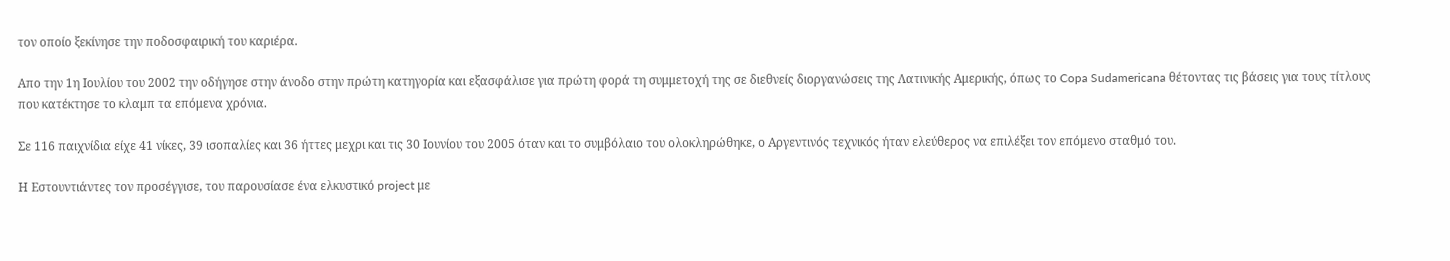τον οποίο ξεκίνησε την ποδοσφαιρική του καριέρα.

Απο την 1η Ιουλίου του 2002 την οδήγησε στην άνοδο στην πρώτη κατηγορία και εξασφάλισε για πρώτη φορά τη συμμετοχή της σε διεθνείς διοργανώσεις της Λατινικής Αμερικής, όπως το Copa Sudamericana θέτοντας τις βάσεις για τους τίτλους που κατέκτησε το κλαμπ τα επόμενα χρόνια.

Σε 116 παιχνίδια είχε 41 νίκες, 39 ισοπαλίες και 36 ήττες μεχρι και τις 30 Ιουνίου του 2005 όταν και το συμβόλαιο του ολοκληρώθηκε, ο Αργεντινός τεχνικός ήταν ελεύθερος να επιλέξει τον επόμενο σταθμό του.

Η Εστουντιάντες τον προσέγγισε, του παρουσίασε ένα ελκυστικό project με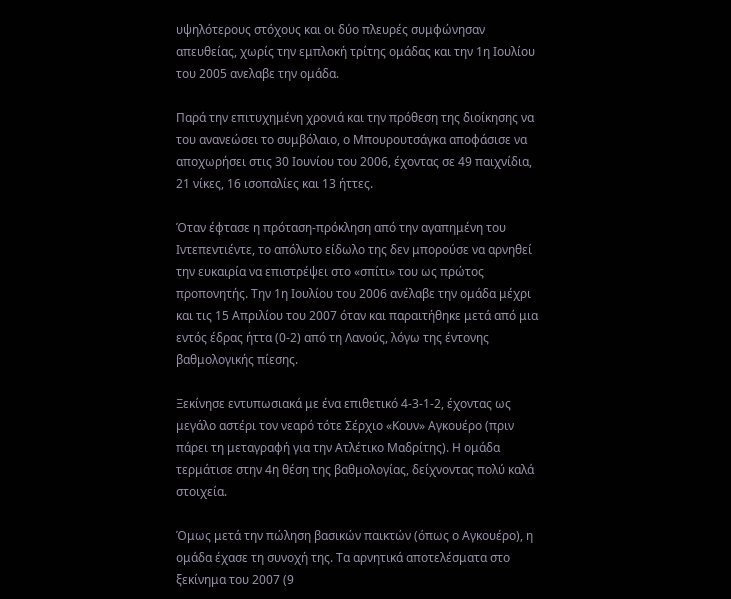υψηλότερους στόχους και οι δύο πλευρές συμφώνησαν απευθείας, χωρίς την εμπλοκή τρίτης ομάδας και την 1η Ιουλίου του 2005 ανελαβε την ομάδα.

Παρά την επιτυχημένη χρονιά και την πρόθεση της διοίκησης να του ανανεώσει το συμβόλαιο, ο Μπουρουτσάγκα αποφάσισε να αποχωρήσει στις 30 Ιουνίου του 2006, έχοντας σε 49 παιχνίδια, 21 νίκες, 16 ισοπαλίες και 13 ήττες.

Όταν έφτασε η πρόταση-πρόκληση από την αγαπημένη του Ιντεπεντιέντε, το απόλυτο είδωλο της δεν μπορούσε να αρνηθεί την ευκαιρία να επιστρέψει στο «σπίτι» του ως πρώτος προπονητής. Την 1η Ιουλίου του 2006 ανέλαβε την ομάδα μέχρι και τις 15 Απριλίου του 2007 όταν και παραιτήθηκε μετά από μια εντός έδρας ήττα (0-2) από τη Λανούς, λόγω της έντονης βαθμολογικής πίεσης.

Ξεκίνησε εντυπωσιακά με ένα επιθετικό 4-3-1-2, έχοντας ως μεγάλο αστέρι τον νεαρό τότε Σέρχιο «Κουν» Αγκουέρο (πριν πάρει τη μεταγραφή για την Ατλέτικο Μαδρίτης). Η ομάδα τερμάτισε στην 4η θέση της βαθμολογίας, δείχνοντας πολύ καλά στοιχεία.

Όμως μετά την πώληση βασικών παικτών (όπως ο Αγκουέρο), η ομάδα έχασε τη συνοχή της. Τα αρνητικά αποτελέσματα στο ξεκίνημα του 2007 (9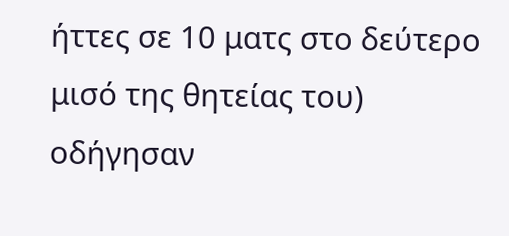ήττες σε 10 ματς στο δεύτερο μισό της θητείας του) οδήγησαν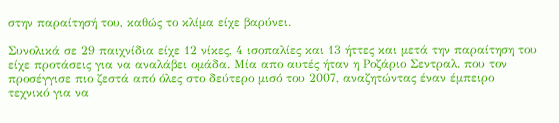στην παραίτησή του, καθώς το κλίμα είχε βαρύνει.

Συνολικά σε 29 παιχνίδια είχε 12 νίκες, 4 ισοπαλίες και 13 ήττες και μετά την παραίτηση του είχε προτάσεις για να αναλάβει ομάδα. Μία απο αυτές ήταν η Ροζάριο Σεντραλ. που τον προσέγγισε πιο ζεστά από όλες στο δεύτερο μισό του 2007, αναζητώντας έναν έμπειρο τεχνικό για να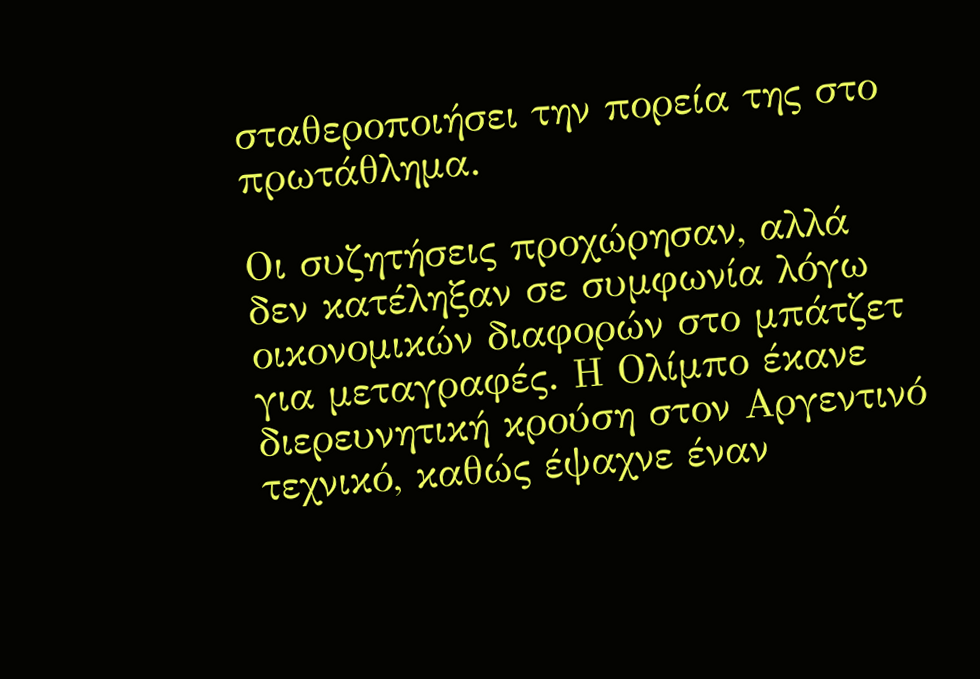σταθεροποιήσει την πορεία της στο πρωτάθλημα.

Οι συζητήσεις προχώρησαν, αλλά δεν κατέληξαν σε συμφωνία λόγω οικονομικών διαφορών στο μπάτζετ για μεταγραφές. Η Ολίμπο έκανε διερευνητική κρούση στον Αργεντινό τεχνικό, καθώς έψαχνε έναν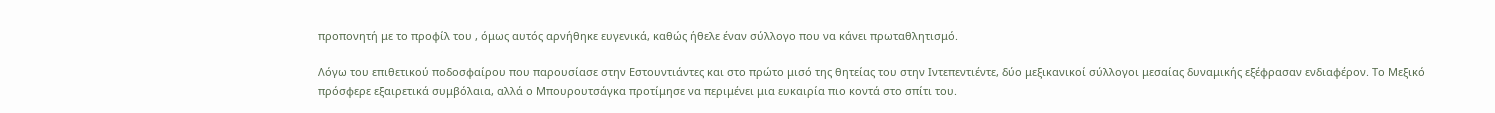προπονητή με το προφίλ του , όμως αυτός αρνήθηκε ευγενικά, καθώς ήθελε έναν σύλλογο που να κάνει πρωταθλητισμό.

Λόγω του επιθετικού ποδοσφαίρου που παρουσίασε στην Εστουντιάντες και στο πρώτο μισό της θητείας του στην Ιντεπεντιέντε, δύο μεξικανικοί σύλλογοι μεσαίας δυναμικής εξέφρασαν ενδιαφέρον. Το Μεξικό πρόσφερε εξαιρετικά συμβόλαια, αλλά ο Μπουρουτσάγκα προτίμησε να περιμένει μια ευκαιρία πιο κοντά στο σπίτι του.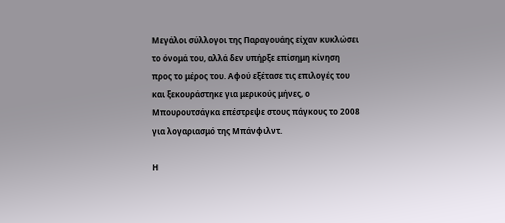Μεγάλοι σύλλογοι της Παραγουάης είχαν κυκλώσει το όνομά του, αλλά δεν υπήρξε επίσημη κίνηση προς το μέρος του. Αφού εξέτασε τις επιλογές του και ξεκουράστηκε για μερικούς μήνες, ο Μπουρουτσάγκα επέστρεψε στους πάγκους το 2008 για λογαριασμό της Μπάνφιλντ.

Η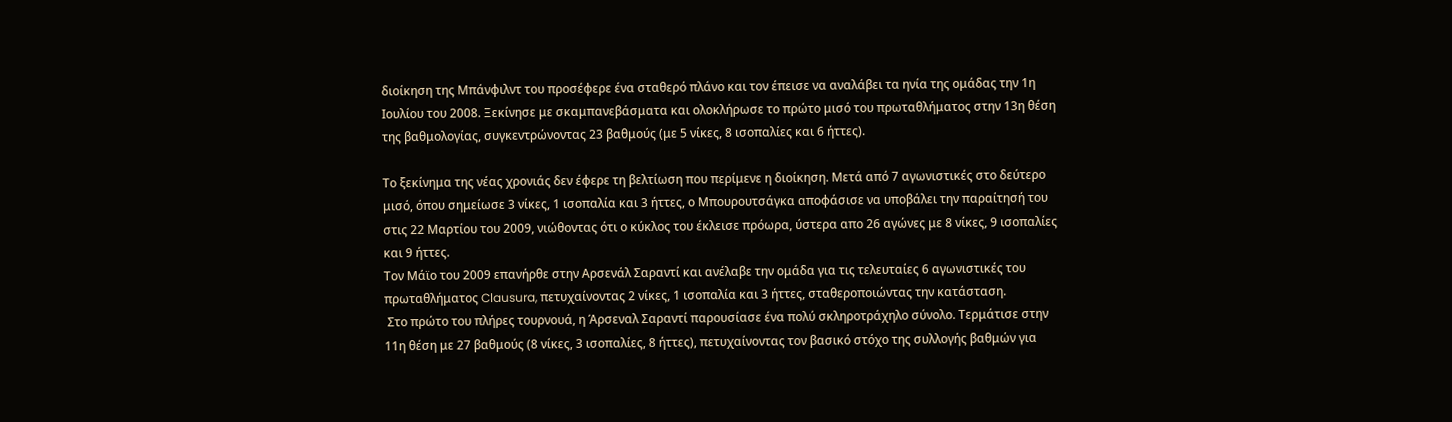διοίκηση της Μπάνφιλντ του προσέφερε ένα σταθερό πλάνο και τον έπεισε να αναλάβει τα ηνία της ομάδας την 1η Ιουλίου του 2008. Ξεκίνησε με σκαμπανεβάσματα και ολοκλήρωσε το πρώτο μισό του πρωταθλήματος στην 13η θέση της βαθμολογίας, συγκεντρώνοντας 23 βαθμούς (με 5 νίκες, 8 ισοπαλίες και 6 ήττες).

Το ξεκίνημα της νέας χρονιάς δεν έφερε τη βελτίωση που περίμενε η διοίκηση. Μετά από 7 αγωνιστικές στο δεύτερο μισό, όπου σημείωσε 3 νίκες, 1 ισοπαλία και 3 ήττες, ο Μπουρουτσάγκα αποφάσισε να υποβάλει την παραίτησή του στις 22 Μαρτίου του 2009, νιώθοντας ότι ο κύκλος του έκλεισε πρόωρα, ύστερα απο 26 αγώνες με 8 νίκες, 9 ισοπαλίες και 9 ήττες.
Τον Μάϊο του 2009 επανήρθε στην Αρσενάλ Σαραντί και ανέλαβε την ομάδα για τις τελευταίες 6 αγωνιστικές του πρωταθλήματος Clausura, πετυχαίνοντας 2 νίκες, 1 ισοπαλία και 3 ήττες, σταθεροποιώντας την κατάσταση.
 Στο πρώτο του πλήρες τουρνουά, η Άρσεναλ Σαραντί παρουσίασε ένα πολύ σκληροτράχηλο σύνολο. Τερμάτισε στην 11η θέση με 27 βαθμούς (8 νίκες, 3 ισοπαλίες, 8 ήττες), πετυχαίνοντας τον βασικό στόχο της συλλογής βαθμών για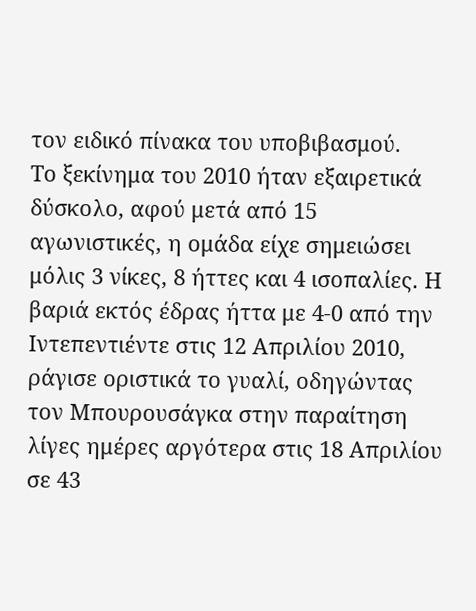τον ειδικό πίνακα του υποβιβασμού.
Το ξεκίνημα του 2010 ήταν εξαιρετικά δύσκολο, αφού μετά από 15 αγωνιστικές, η ομάδα είχε σημειώσει μόλις 3 νίκες, 8 ήττες και 4 ισοπαλίες. Η βαριά εκτός έδρας ήττα με 4-0 από την Ιντεπεντιέντε στις 12 Απριλίου 2010, ράγισε οριστικά το γυαλί, οδηγώντας τον Μπουρουσάγκα στην παραίτηση λίγες ημέρες αργότερα στις 18 Απριλίου σε 43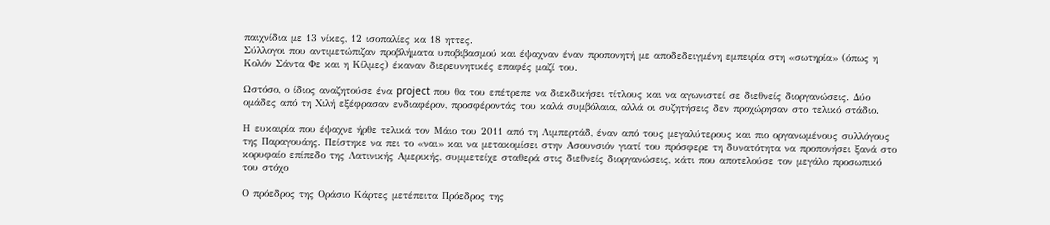παιχνίδια με 13 νίκες, 12 ισοπαλίες κα 18 ηττες.
Σύλλογοι που αντιμετώπιζαν προβλήματα υποβιβασμού και έψαχναν έναν προπονητή με αποδεδειγμένη εμπειρία στη «σωτηρία» (όπως η Κολόν Σάντα Φε και η Κίλμες) έκαναν διερευνητικές επαφές μαζί του.

Ωστόσο, ο ίδιος αναζητούσε ένα project που θα του επέτρεπε να διεκδικήσει τίτλους και να αγωνιστεί σε διεθνείς διοργανώσεις. Δύο ομάδες από τη Χιλή εξέφρασαν ενδιαφέρον, προσφέροντάς του καλά συμβόλαια, αλλά οι συζητήσεις δεν προχώρησαν στο τελικό στάδιο.

Η ευκαιρία που έψαχνε ήρθε τελικά τον Μάιο του 2011 από τη Λιμπερτάδ, έναν από τους μεγαλύτερους και πιο οργανωμένους συλλόγους της Παραγουάης. Πείστηκε να πει το «ναι» και να μετακομίσει στην Ασουνσιόν γιατί του πρόσφερε τη δυνατότητα να προπονήσει ξανά στο κορυφαίο επίπεδο της Λατινικής Αμερικής, συμμετείχε σταθερά στις διεθνείς διοργανώσεις, κάτι που αποτελούσε τον μεγάλο προσωπικό του στόχο

Ο πρόεδρος της Οράσιο Κάρτες μετέπειτα Πρόεδρος της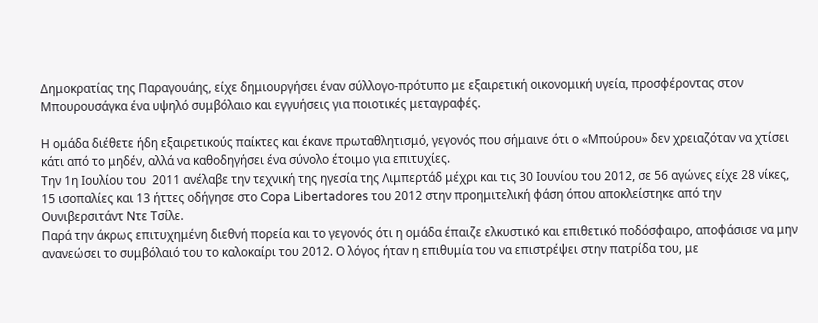Δημοκρατίας της Παραγουάης, είχε δημιουργήσει έναν σύλλογο-πρότυπο με εξαιρετική οικονομική υγεία, προσφέροντας στον Μπουρουσάγκα ένα υψηλό συμβόλαιο και εγγυήσεις για ποιοτικές μεταγραφές.

Η ομάδα διέθετε ήδη εξαιρετικούς παίκτες και έκανε πρωταθλητισμό, γεγονός που σήμαινε ότι ο «Μπούρου» δεν χρειαζόταν να χτίσει κάτι από το μηδέν, αλλά να καθοδηγήσει ένα σύνολο έτοιμο για επιτυχίες.
Την 1η Ιουλίου του  2011 ανέλαβε την τεχνική της ηγεσία της Λιμπερτάδ μέχρι και τις 30 Ιουνίου του 2012, σε 56 αγώνες είχε 28 νίκες, 15 ισοπαλίες και 13 ήττες οδήγησε στο Copa Libertadores του 2012 στην προημιτελική φάση όπου αποκλείστηκε από την Ουνιβερσιτάντ Ντε Τσίλε.
Παρά την άκρως επιτυχημένη διεθνή πορεία και το γεγονός ότι η ομάδα έπαιζε ελκυστικό και επιθετικό ποδόσφαιρο, αποφάσισε να μην ανανεώσει το συμβόλαιό του το καλοκαίρι του 2012. Ο λόγος ήταν η επιθυμία του να επιστρέψει στην πατρίδα του, με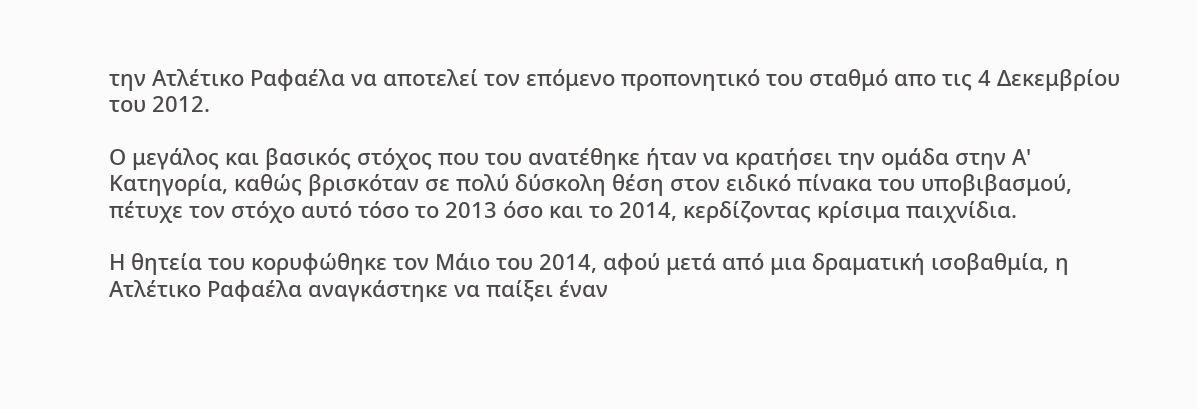την Ατλέτικο Ραφαέλα να αποτελεί τον επόμενο προπονητικό του σταθμό απο τις 4 Δεκεμβρίου του 2012.

Ο μεγάλος και βασικός στόχος που του ανατέθηκε ήταν να κρατήσει την ομάδα στην Α' Κατηγορία, καθώς βρισκόταν σε πολύ δύσκολη θέση στον ειδικό πίνακα του υποβιβασμού, πέτυχε τον στόχο αυτό τόσο το 2013 όσο και το 2014, κερδίζοντας κρίσιμα παιχνίδια.

Η θητεία του κορυφώθηκε τον Μάιο του 2014, αφού μετά από μια δραματική ισοβαθμία, η Ατλέτικο Ραφαέλα αναγκάστηκε να παίξει έναν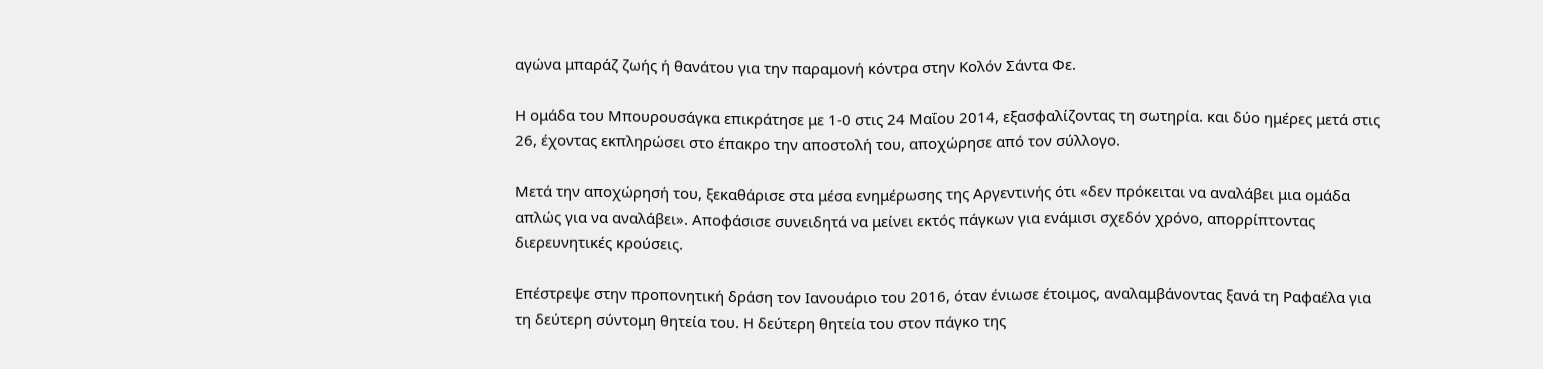αγώνα μπαράζ ζωής ή θανάτου για την παραμονή κόντρα στην Κολόν Σάντα Φε.

Η ομάδα του Μπουρουσάγκα επικράτησε με 1-0 στις 24 Μαΐου 2014, εξασφαλίζοντας τη σωτηρία. και δύο ημέρες μετά στις 26, έχοντας εκπληρώσει στο έπακρο την αποστολή του, αποχώρησε από τον σύλλογο.

Μετά την αποχώρησή του, ξεκαθάρισε στα μέσα ενημέρωσης της Αργεντινής ότι «δεν πρόκειται να αναλάβει μια ομάδα απλώς για να αναλάβει». Αποφάσισε συνειδητά να μείνει εκτός πάγκων για ενάμισι σχεδόν χρόνο, απορρίπτοντας διερευνητικές κρούσεις.

Επέστρεψε στην προπονητική δράση τον Ιανουάριο του 2016, όταν ένιωσε έτοιμος, αναλαμβάνοντας ξανά τη Ραφαέλα για τη δεύτερη σύντομη θητεία του. Η δεύτερη θητεία του στον πάγκο της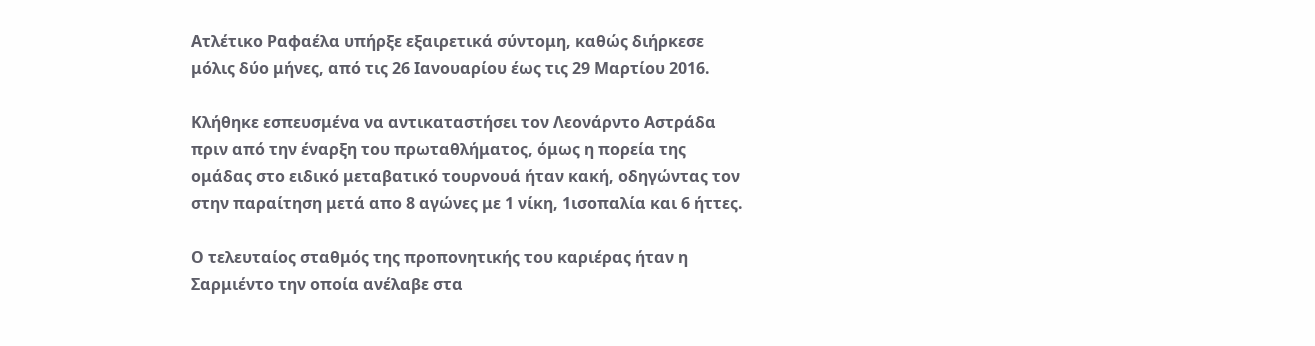Ατλέτικο Ραφαέλα υπήρξε εξαιρετικά σύντομη, καθώς διήρκεσε μόλις δύο μήνες, από τις 26 Ιανουαρίου έως τις 29 Μαρτίου 2016.

Κλήθηκε εσπευσμένα να αντικαταστήσει τον Λεονάρντο Αστράδα πριν από την έναρξη του πρωταθλήματος, όμως η πορεία της ομάδας στο ειδικό μεταβατικό τουρνουά ήταν κακή, οδηγώντας τον στην παραίτηση μετά απο 8 αγώνες με 1 νίκη, 1ισοπαλία και 6 ήττες.

Ο τελευταίος σταθμός της προπονητικής του καριέρας ήταν η Σαρμιέντο την οποία ανέλαβε στα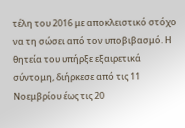τέλη του 2016 με αποκλειστικό στόχο να τη σώσει από τον υποβιβασμό. Η θητεία του υπήρξε εξαιρετικά σύντομη, διήρκεσε από τις 11 Νοεμβρίου έως τις 20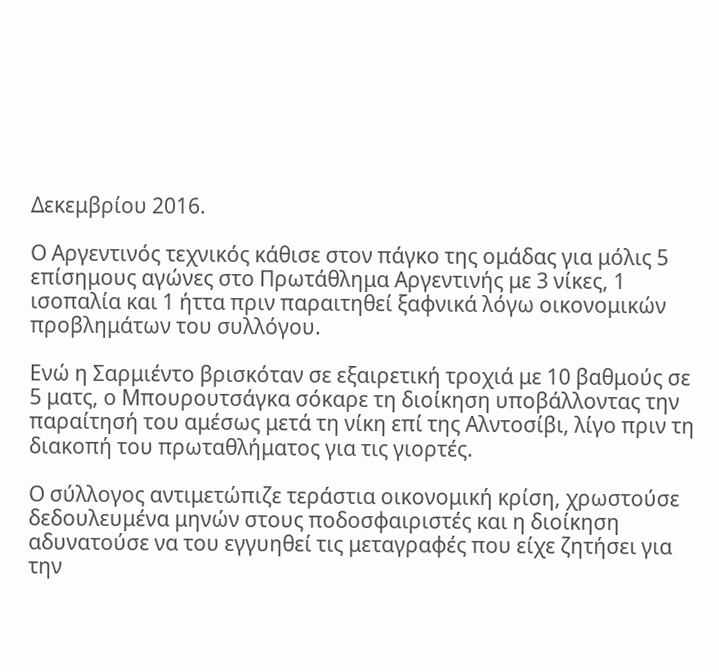Δεκεμβρίου 2016.

Ο Αργεντινός τεχνικός κάθισε στον πάγκο της ομάδας για μόλις 5 επίσημους αγώνες στο Πρωτάθλημα Αργεντινής με 3 νίκες, 1 ισοπαλία και 1 ήττα πριν παραιτηθεί ξαφνικά λόγω οικονομικών προβλημάτων του συλλόγου.

Ενώ η Σαρμιέντο βρισκόταν σε εξαιρετική τροχιά με 10 βαθμούς σε 5 ματς, ο Μπουρουτσάγκα σόκαρε τη διοίκηση υποβάλλοντας την παραίτησή του αμέσως μετά τη νίκη επί της Αλντοσίβι, λίγο πριν τη διακοπή του πρωταθλήματος για τις γιορτές.

Ο σύλλογος αντιμετώπιζε τεράστια οικονομική κρίση, χρωστούσε δεδουλευμένα μηνών στους ποδοσφαιριστές και η διοίκηση αδυνατούσε να του εγγυηθεί τις μεταγραφές που είχε ζητήσει για την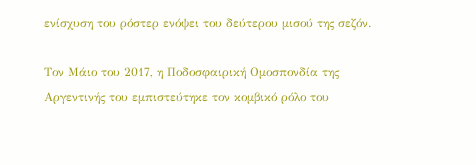ενίσχυση του ρόστερ ενόψει του δεύτερου μισού της σεζόν.

Τον Μάιο του 2017, η Ποδοσφαιρική Ομοσπονδία της Αργεντινής του εμπιστεύτηκε τον κομβικό ρόλο του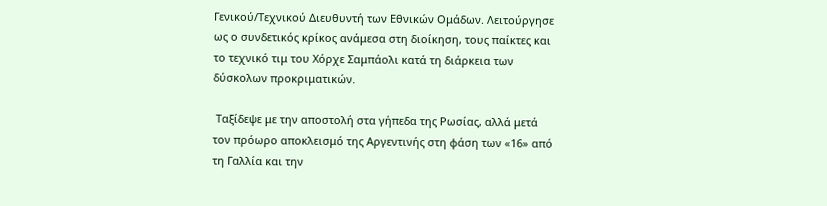Γενικού/Τεχνικού Διευθυντή των Εθνικών Ομάδων. Λειτούργησε ως ο συνδετικός κρίκος ανάμεσα στη διοίκηση, τους παίκτες και το τεχνικό τιμ του Χόρχε Σαμπάολι κατά τη διάρκεια των δύσκολων προκριματικών.

 Ταξίδεψε με την αποστολή στα γήπεδα της Ρωσίας, αλλά μετά τον πρόωρο αποκλεισμό της Αργεντινής στη φάση των «16» από τη Γαλλία και την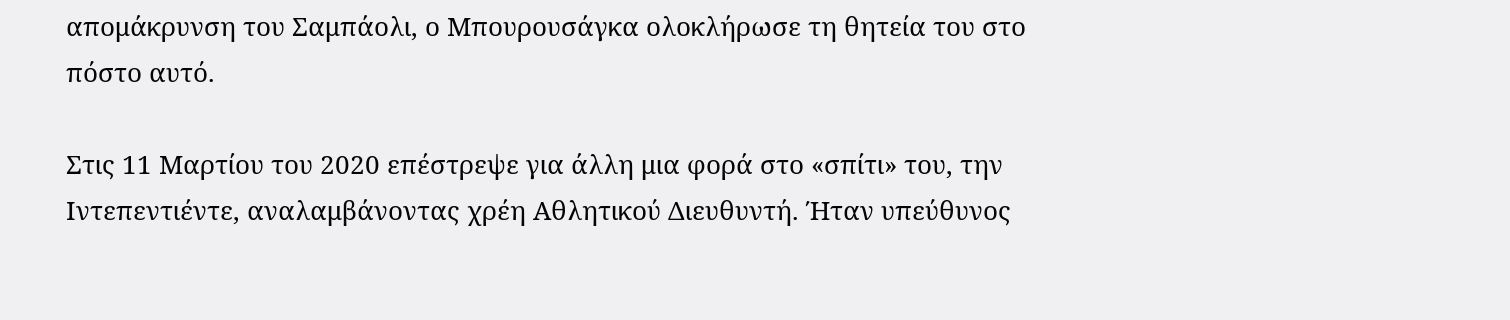απομάκρυνση του Σαμπάολι, ο Μπουρουσάγκα ολοκλήρωσε τη θητεία του στο πόστο αυτό.

Στις 11 Μαρτίου του 2020 επέστρεψε για άλλη μια φορά στο «σπίτι» του, την Ιντεπεντιέντε, αναλαμβάνοντας χρέη Αθλητικού Διευθυντή. Ήταν υπεύθυνος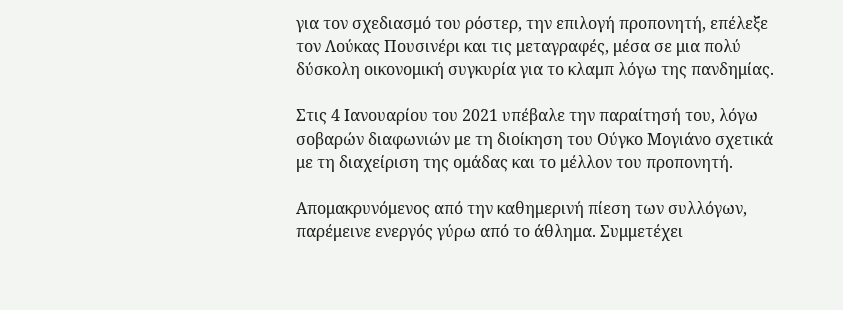για τον σχεδιασμό του ρόστερ, την επιλογή προπονητή, επέλεξε τον Λούκας Πουσινέρι και τις μεταγραφές, μέσα σε μια πολύ δύσκολη οικονομική συγκυρία για το κλαμπ λόγω της πανδημίας.

Στις 4 Ιανουαρίου του 2021 υπέβαλε την παραίτησή του, λόγω σοβαρών διαφωνιών με τη διοίκηση του Ούγκο Μογιάνο σχετικά με τη διαχείριση της ομάδας και το μέλλον του προπονητή.

Απομακρυνόμενος από την καθημερινή πίεση των συλλόγων, παρέμεινε ενεργός γύρω από το άθλημα. Συμμετέχει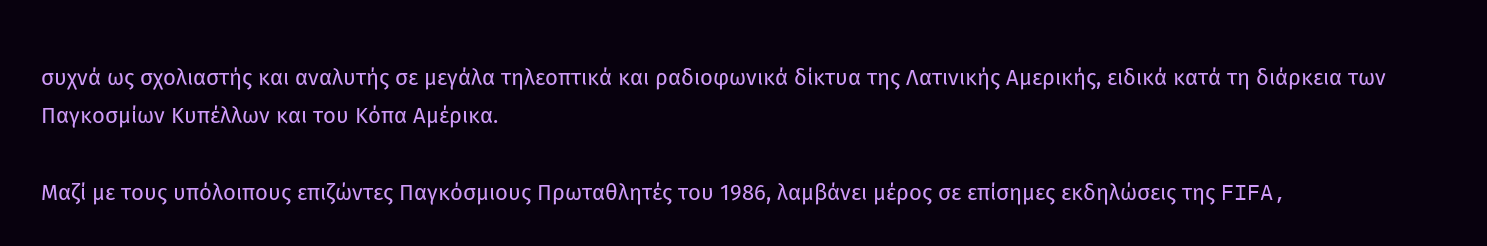συχνά ως σχολιαστής και αναλυτής σε μεγάλα τηλεοπτικά και ραδιοφωνικά δίκτυα της Λατινικής Αμερικής, ειδικά κατά τη διάρκεια των Παγκοσμίων Κυπέλλων και του Κόπα Αμέρικα.

Μαζί με τους υπόλοιπους επιζώντες Παγκόσμιους Πρωταθλητές του 1986, λαμβάνει μέρος σε επίσημες εκδηλώσεις της FIFA,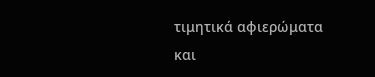τιμητικά αφιερώματα και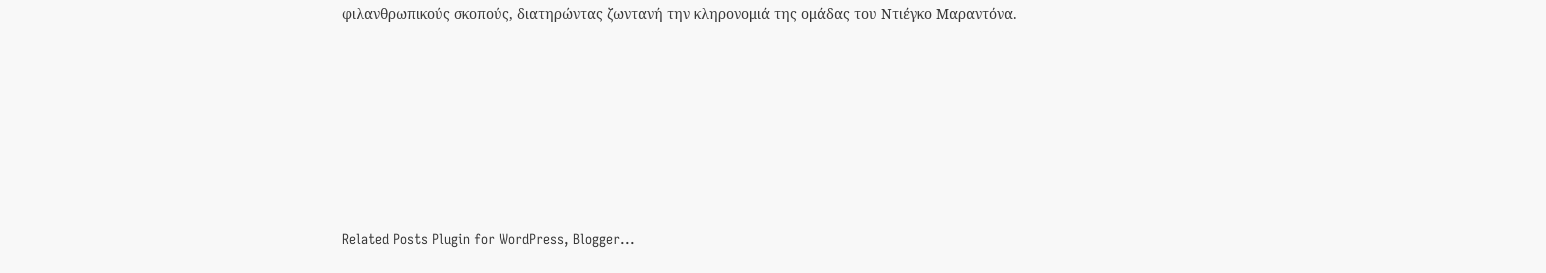φιλανθρωπικούς σκοπούς, διατηρώντας ζωντανή την κληρονομιά της ομάδας του Ντιέγκο Μαραντόνα.








Related Posts Plugin for WordPress, Blogger...